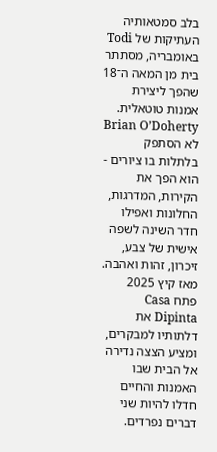בלב סמטאותיה העתיקות של Todi באומבריה, מסתתר בית מן המאה ה־18 שהפך ליצירת אמנות טוטאלית. Brian O’Doherty לא הסתפק בלתלות בו ציורים - הוא הפך את הקירות, המדרגות, החלונות ואפילו חדר השינה לשפה אישית של צבע, זיכרון, זהות ואהבה. מאז קיץ 2025 פתח Casa Dipinta את דלתותיו למבקרים, ומציע הצצה נדירה אל הבית שבו האמנות והחיים חדלו להיות שני דברים נפרדים.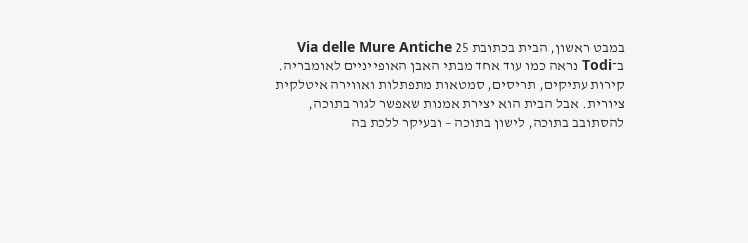במבט ראשון, הבית בכתובת 25 Via delle Mure Antiche ב־Todi נראה כמו עוד אחד מבתי האבן האופייניים לאומבריה. קירות עתיקים, תריסים, סמטאות מתפתלות ואווירה איטלקית ציורית. אבל הבית הוא יצירת אמנות שאפשר לגור בתוכה, להסתובב בתוכה, לישון בתוכה – ובעיקר ללכת בה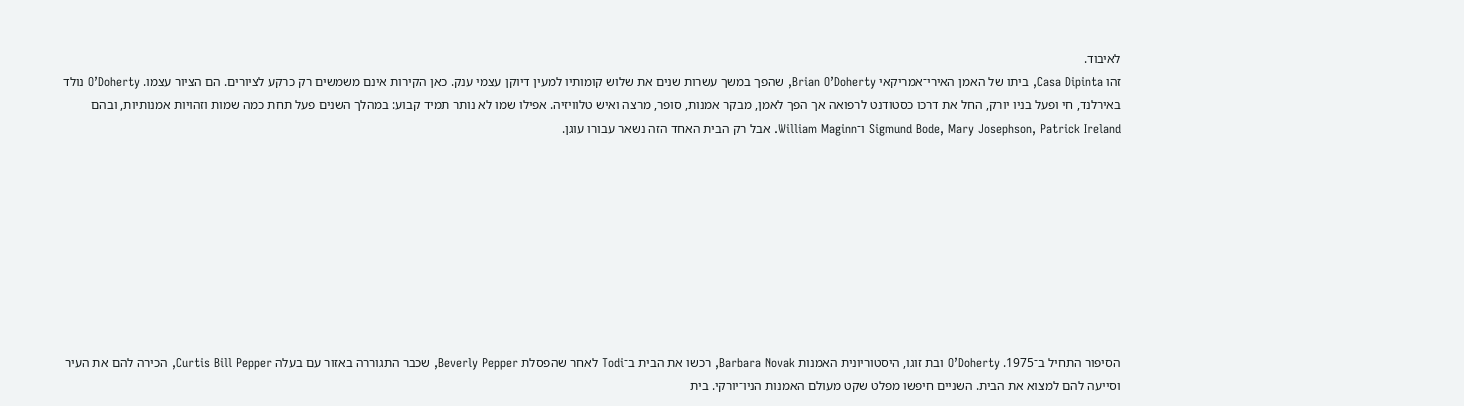לאיבוד.
זהו Casa Dipinta, ביתו של האמן האירי־אמריקאי Brian O’Doherty, שהפך במשך עשרות שנים את שלוש קומותיו למעין דיוקן עצמי ענק. כאן הקירות אינם משמשים רק כרקע לציורים. הם הציור עצמו. O’Doherty נולד באירלנד, חי ופעל בניו יורק, החל את דרכו כסטודנט לרפואה אך הפך לאמן, מבקר אמנות, סופר, מרצה ואיש טלוויזיה. אפילו שמו לא נותר תמיד קבוע: במהלך השנים פעל תחת כמה שמות וזהויות אמנותיות, ובהם Sigmund Bode, Mary Josephson, Patrick Ireland ו־William Maginn. אבל רק הבית האחד הזה נשאר עבורו עוגן.









הסיפור התחיל ב־1975. O’Doherty ובת זוגו, היסטוריונית האמנות Barbara Novak, רכשו את הבית ב־Todi לאחר שהפסלת Beverly Pepper, שכבר התגוררה באזור עם בעלה Curtis Bill Pepper, הכירה להם את העיר וסייעה להם למצוא את הבית. השניים חיפשו מפלט שקט מעולם האמנות הניו־יורקי. בית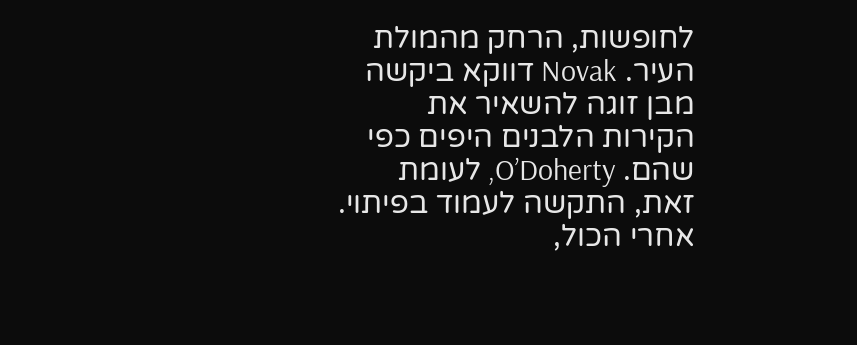לחופשות, הרחק מהמולת העיר. Novak דווקא ביקשה מבן זוגה להשאיר את הקירות הלבנים היפים כפי שהם. O’Doherty, לעומת זאת, התקשה לעמוד בפיתוי. אחרי הכול,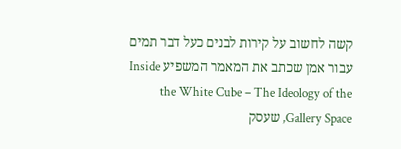קשה לחשוב על קירות לבנים כעל דבר תמים עבור אמן שכתב את המאמר המשפיע Inside the White Cube – The Ideology of the Gallery Space, שעסק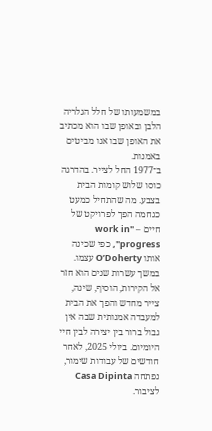במשמעותו של חלל הגלריה הלבן ובאופן שבו הוא מכתיב את האופן שבו אנו מביטים באמנות.
ב־1977 החל לצייר. בהדרגה כוסו שלוש קומות הבית בצבע. מה שהתחיל כמעט כגחמה הפך לפרויקט של חיים – "work in progress", כפי שכינה אותו O’Doherty עצמו. במשך עשרות שנים הוא חזר אל הקירות, הוסיף, שינה, צייר מחדש והפך את הבית למעבדה אמנותית שבה אין גבול ברור בין יצירה לבין חיי היומיום. ביולי 2025, לאחר חודשים של עבודות שימור, נפתחה Casa Dipinta לציבור.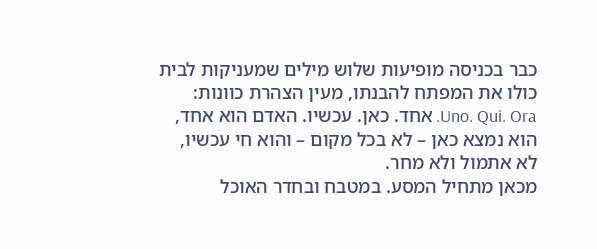כבר בכניסה מופיעות שלוש מילים שמעניקות לבית כולו את המפתח להבנתו, מעין הצהרת כוונות: Uno. Qui. Ora. אחד. כאן. עכשיו. האדם הוא אחד, הוא נמצא כאן – לא בכל מקום – והוא חי עכשיו, לא אתמול ולא מחר.
מכאן מתחיל המסע. במטבח ובחדר האוכל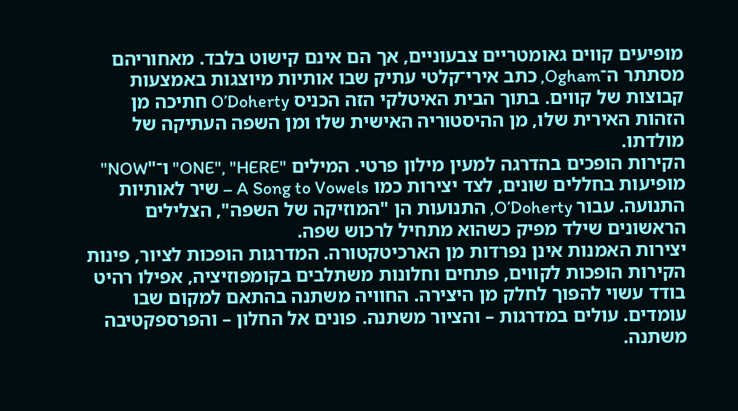מופיעים קווים גאומטריים צבעוניים, אך הם אינם קישוט בלבד. מאחוריהם מסתתר ה־Ogham, כתב אירי־קלטי עתיק שבו אותיות מיוצגות באמצעות קבוצות של קווים. בתוך הבית האיטלקי הזה הכניס O’Doherty חתיכה מן הזהות האירית שלו, מן ההיסטוריה האישית שלו ומן השפה העתיקה של מולדתו.
הקירות הופכים בהדרגה למעין מילון פרטי. המילים "ONE", "HERE" ו־"NOW" מופיעות בחללים שונים, לצד יצירות כמו A Song to Vowels – שיר לאותיות התנועה. עבור O’Doherty, התנועות הן "המוזיקה של השפה", הצלילים הראשונים שילד מפיק כשהוא מתחיל לרכוש שפה.
יצירות האמנות אינן נפרדות מן הארכיטקטורה. המדרגות הופכות לציור, פינות הקירות הופכות לקווים, פתחים וחלונות משתלבים בקומפוזיציה, אפילו רהיט בודד עשוי להפוך לחלק מן היצירה. החוויה משתנה בהתאם למקום שבו עומדים. עולים במדרגות – והציור משתנה. פונים אל החלון – והפרספקטיבה משתנה.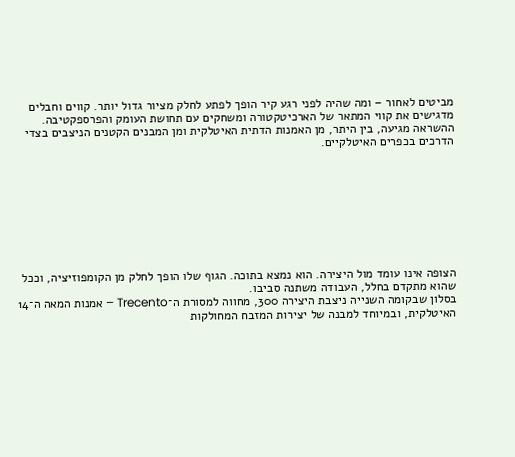מביטים לאחור – ומה שהיה לפני רגע קיר הופך לפתע לחלק מציור גדול יותר. קווים וחבלים מדגישים את קווי המתאר של הארכיטקטורה ומשחקים עם תחושת העומק והפרספקטיבה. ההשראה מגיעה, בין היתר, מן האמנות הדתית האיטלקית ומן המבנים הקטנים הניצבים בצדי הדרכים בכפרים האיטלקיים.









הצופה אינו עומד מול היצירה. הוא נמצא בתוכה. הגוף שלו הופך לחלק מן הקומפוזיציה, וככל שהוא מתקדם בחלל, העבודה משתנה סביבו.
בסלון שבקומה השנייה ניצבת היצירה 300, מחווה למסורת ה־Trecento – אמנות המאה ה־14 האיטלקית, ובמיוחד למבנה של יצירות המזבח המחולקות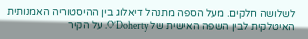לשלושה חלקים. מעל הספה מתנהל דיאלוג בין ההיסטוריה האמנותית האיטלקית לבין השפה האישית של O’Doherty. על הקיר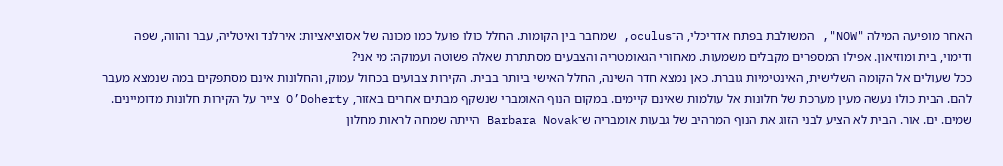האחר מופיעה המילה "NOW", המשולבת בפתח אדריכלי, ה־oculus, שמחבר בין הקומות. החלל כולו פועל כמו מכונה של אסוציאציות: אירלנד ואיטליה, עבר והווה, שפה ודימוי, בית ומוזיאון. אפילו המספרים מקבלים משמעות. מאחורי הגאומטריה והצבעים מסתתרת שאלה פשוטה ועמוקה: מי אני?
ככל שעולים אל הקומה השלישית, האינטימיות גוברת. כאן נמצא חדר השינה, החלל האישי ביותר בבית. הקירות צבועים בכחול עמוק, והחלונות אינם מסתפקים במה שנמצא מעבר להם. הבית כולו נעשה מעין מערכת של חלונות אל עולמות שאינם קיימים. במקום הנוף האומברי שנשקף מבתים אחרים באזור, O’Doherty צייר על הקירות חלונות מדומיינים. שמים. ים. אור. הבית לא הציע לבני הזוג את הנוף המרהיב של גבעות אומבריה ש־Barbara Novak הייתה שמחה לראות מחלון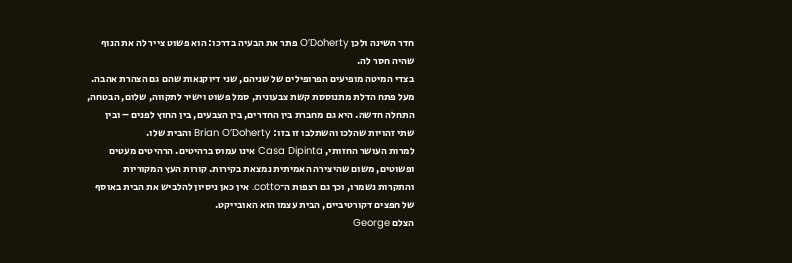חדר השינה ולכן O’Doherty פתר את הבעיה בדרכו: הוא פשוט צייר לה את הנוף שהיה חסר לה.
בצדי המיטה מופיעים הפרופילים של שניהם, שני דיוקנאות שהם גם הצהרת אהבה.
מעל פתח הדלת מתנוססת קשת צבעונית, סמל פשוט וישיר לתקווה, שלום, הבטחה, התחלה חדשה. היא גם מחברת בין החדרים, בין הצבעים, בין החוץ לפנים – ובין שתי זהויות שהלכו והשתלבו זו בזו: Brian O’Doherty והבית שלו.
למרות העושר החזותי, Casa Dipinta אינו עמוס ברהיטים. הרהיטים מעטים ופשוטים, משום שהיצירה האמיתית נמצאת בקירות. קורות העץ המקוריות והתקרות נשמרו, וכך גם רצפות ה־cotto. אין כאן ניסיון להלביש את הבית באוסף של חפצים דקורטיביים, הבית עצמו הוא האובייקט.
הצלם George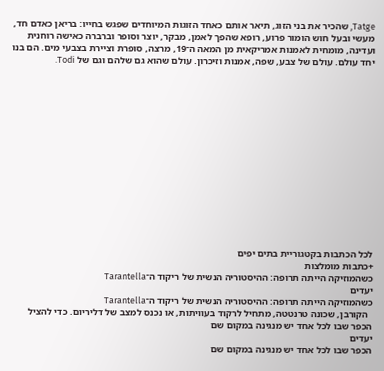Tatge, שהכיר את בני הזוג, תיאר אותם כאחד הזוגות המיוחדים שפגש בחייו: בריאן כאדם חד, מעשי ובעל חוש הומור פרוע, רופא שהפך לאמן, מבקר, יוצר וסופר וברברה כאישה רוחנית ועדינה, מומחית לאמנות אמריקאית מן המאה ה־19, מרצה, סופרת וציירת בצבעי מים. הם בנו יחד עולם. עולם של צבע, שפה, אמנות וזיכרון. עולם שהוא גם שלהם וגם של Todi.















לכל הכתבות בקטגוריית בתים יפים
+כתבות מומלצות
כשהמוזיקה הייתה תרופה: ההיסטוריה הנשית של ריקוד ה־Tarantella
יעדים
כשהמוזיקה הייתה תרופה: ההיסטוריה הנשית של ריקוד ה־Tarantella
  הקורבן, שכונה טרנטטה, מתחיל לרקוד בעוויתות, או נכנס למצב של דליריום. כדי להציל
הכפר שבו לכל אחד יש מנגינה במקום שם
יעדים
הכפר שבו לכל אחד יש מנגינה במקום שם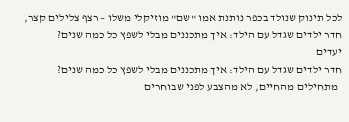לכל תינוק שנולד בכפר נותנת אמו "שם" מוזיקלי משלו – רצף צלילים קצר,
חדר ילדים שגדל עם הילד: איך מתכננים מבלי לשפץ כל כמה שנים?
יעדים
חדר ילדים שגדל עם הילד: איך מתכננים מבלי לשפץ כל כמה שנים?
  מתחילים מהחיים, לא מהצבע לפני שבוחרים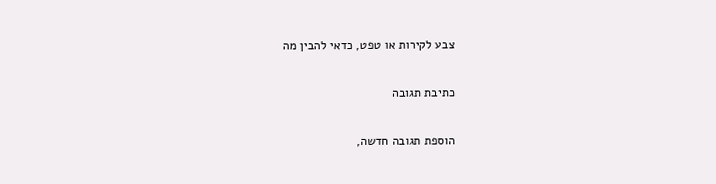צבע לקירות או טפט, כדאי להבין מה

כתיבת תגובה

הוספת תגובה חדשה,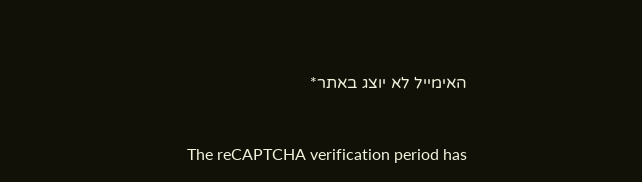האימייל לא יוצג באתר*


The reCAPTCHA verification period has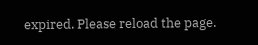expired. Please reload the page.